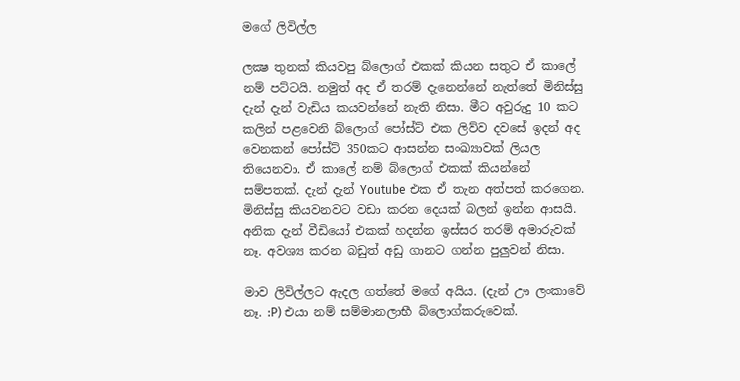මගේ ලිවිල්ල

ලක්‍ෂ තුනක් කියවපු බ්ලොග් එකක් කියන සතුට ඒ කාලේ  නම් පට්ටයි. නමුත් අද ඒ තරම් දැනෙන්නේ නැත්තේ මිනිස්සු දැන් දැන් වැඩිය කයවන්නේ නැති නිසා. මීට අවුරුදු 10 කට කලින් පළවෙනි බ්ලොග් පෝස්ට් එක ලිව්ව දවසේ ඉදන් අද වෙනකන් පෝස්ට් 350කට ආසන්න සංඛ්‍යාවක් ලියල තියෙනවා. ඒ කාලේ නම් බ්ලොග් එකක් කියන්නේ සම්පතක්. දැන් දැන් Youtube එක ඒ තැන අත්පත් කරගෙන. මිනිස්සු කියවනවට වඩා කරන දෙයක් බලන් ඉන්න ආසයි. අනික දැන් වීඩියෝ එකක් හදන්න ඉස්සර තරම් අමාරුවක් නෑ. අවශ්‍ය කරන බඩුත් අඩු ගානට ගන්න පුලුවන් නිසා.

මාව ලිවිල්ලට ඇදල ගත්තේ මගේ අයිය. (දැන් ඌ ලංකාවේ නෑ. :P) එයා නම් සම්මානලාභී බ්ලොග්කරුවෙක්.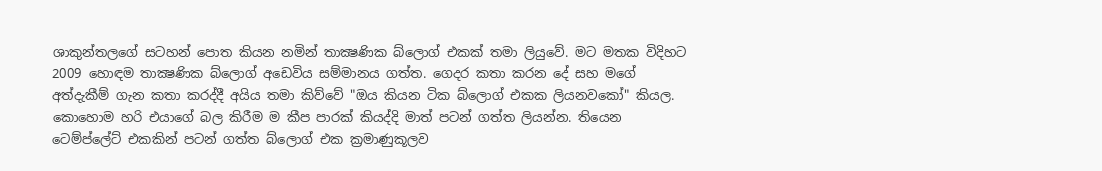ශාකුන්තලගේ සටහන් පොත කියන නමින් තාක්‍ෂණික බ්ලොග් එකක් තමා ලියුවේ. මට මතක විදිහට 2009 හොඳම තාක්‍ෂණික බ්ලොග් අඩෙවිය සම්මානය ගත්ත. ගෙදර කතා කරන දේ සහ මගේ අත්දැකීම් ගැන කතා කරද්දී අයිය තමා කිව්වේ "ඔය කියන ටික බ්ලොග් එකක ලියනවකෝ" කියල. කොහොම හරි එයාගේ බල කිරීම ම කීප පාරක් කියද්දි මාත් පටන් ගත්ත ලියන්න. තියෙන ටෙම්ප්ලේට් එකකින් පටන් ගත්ත බ්ලොග් එක ක්‍රමාණුකූලව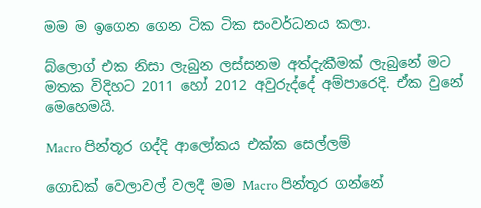මම ම ඉගෙන ගෙන ටික ටික සංවර්ධනය කලා.

බ්ලොග් එක නිසා ලැබුන ලස්සනම අත්දැකීමක් ලැබුනේ මට මතක විදිහට 2011 හෝ 2012 අවුරුද්දේ අම්පාරෙදි. ඒක වුනේ මෙහෙමයි.

Macro පින්තූර ගද්දි ආලෝකය එක්ක සෙල්ලම්

ගොඩක් වෙලාවල් වලදී මම Macro පින්තූර ගන්නේ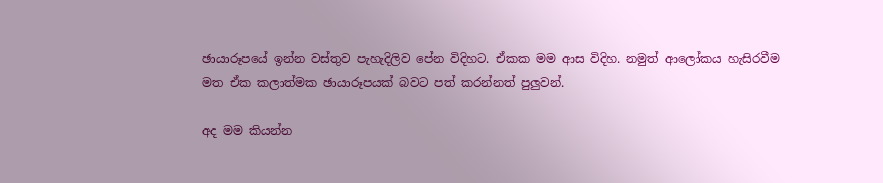ඡායාරූපයේ ඉන්න වස්තුව පැහැදිලිව පේන විදිහට. ඒකක මම ආස විදිහ. නමුත් ආලෝකය හැසිරවීම මත ඒක කලාත්මක ඡායාරූපයක් බවට පත් කරන්නත් පුලුවන්.

අද මම කියන්න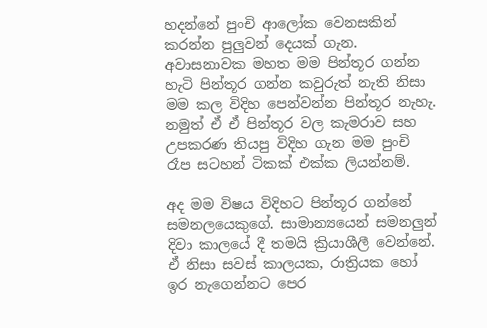හදන්නේ පුංචි ආලෝක වෙනසකින් කරන්න පුලුවන් දෙයක් ගැන. අවාසනාවක මහත මම පින්තූර ගන්න හැටි පින්තූර ගන්න කවුරුත් නැති නිසා මම කල විදිහ පෙන්වන්න පින්තූර නැහැ. නමුත් ඒ ඒ පින්තූර වල කැමරාව සහ උපකරණ තියපු විදිහ ගැන මම පුංචි රෑප සටහන් ටිකක් එක්ක ලියන්නම්.

අද මම විෂය විදිහට පින්තූර ගන්නේ සමනලයෙකුගේ. සාමාන්‍යයෙන් සමනලුන් දිවා කාලයේ දී තමයි ක්‍රියාශීලී වෙන්නේ. ඒ නිසා සවස් කාලයක, රාත්‍රියක හෝ ඉර නැගෙන්නට පෙර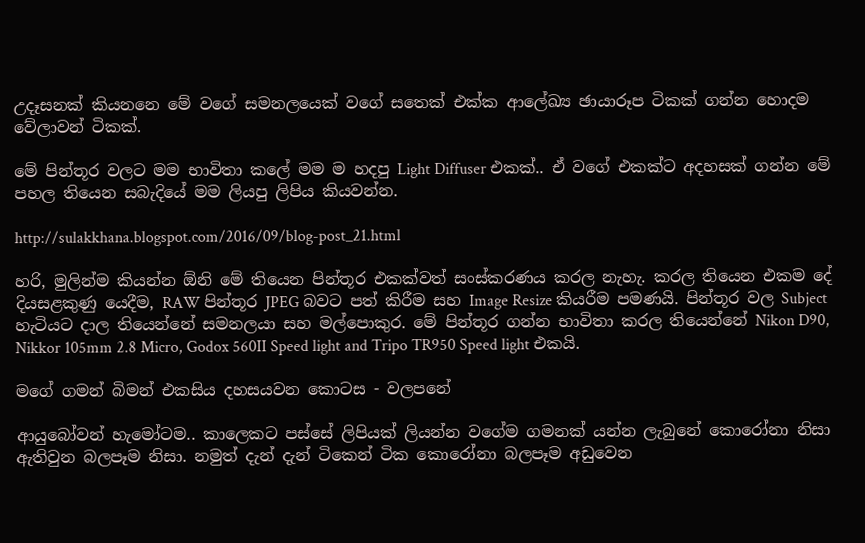උදෑසනක් කියනනෙ මේ වගේ සමනලයෙක් වගේ සතෙක් එක්ක ආලේඛ්‍ය ඡායාරූප ටිකක් ගන්න හොදම වේලාවන් ටිකක්.

මේ පින්තූර වලට මම භාවිතා කලේ මම ම හදපු Light Diffuser එකක්.. ඒ වගේ එකක්ට අදහසක් ගන්න මේ පහල තියෙන සබැදියේ මම ලියපු ලිපිය කියවන්න.

http://sulakkhana.blogspot.com/2016/09/blog-post_21.html

හරි, මුලින්ම කියන්න ඕනි මේ තියෙන පින්තූර එකක්වත් සංස්කරණය කරල නැහැ. කරල තියෙන එකම දේ දියසළකුණු යෙදීම, RAW පින්තූර JPEG බවට පත් කිරීම සහ Image Resize කියරීම පමණයි. පින්තූර වල Subject හැටියට දාල තියෙන්නේ සමනලයා සහ මල්පොකුර. මේ පින්තූර ගන්න භාවිතා කරල තියෙන්නේ Nikon D90, Nikkor 105mm 2.8 Micro, Godox 560II Speed light and Tripo TR950 Speed light එකයි.

මගේ ගමන් බිමන් එකසිය දහසයවන කොටස - වලපනේ

ආයුබෝවන් හැමෝටම.. කාලෙකට පස්සේ ලිපියක් ලියන්න වගේම ගමනක් යන්න ලැබුනේ කොරෝනා නිසා ඇතිවුන බලපෑම නිසා. නමුත් දැන් දැන් ටිකෙන් ටික කොරෝනා බලපෑම අඩුවෙන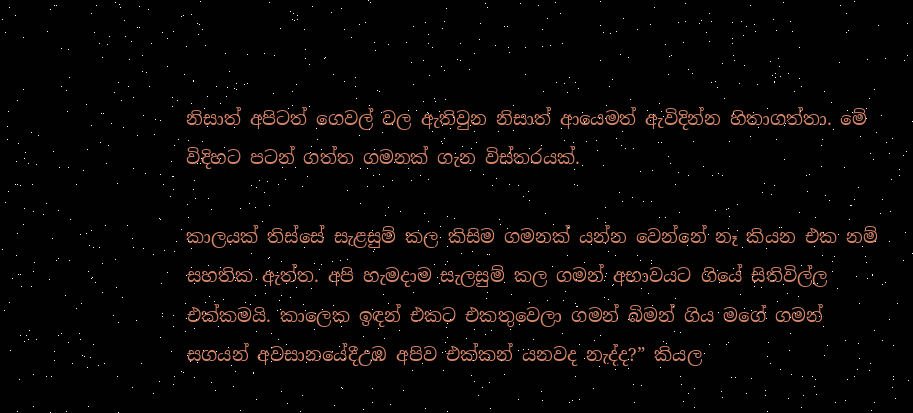නිසාත් අපිටත් ගෙවල් වල ඇතිවුන නිසාත් ආයෙමත් ඇවිදින්න හිතාගත්තා. මේ විදිහට පටන් ගත්ත ගමනක් ගැන විස්තරයක්.

කාලයක් තිස්සේ සැළසුම් කල කිසිම ගමනක් යන්න වෙන්නේ නෑ කියන එක නම් සහතික ඇත්ත. අපි හැමදාම සැලසුම් කල ගමන් අභාවයට ගියේ සිතිවිල්ල එක්කමයි. කාලෙක ඉඳන් එකට එකතුවෙලා ගමන් බිමන් ගිය මගේ ගමන් සගයන් අවසානයේදීඋඹ අපිව එක්කන් යනවද නැද්ද?” කියල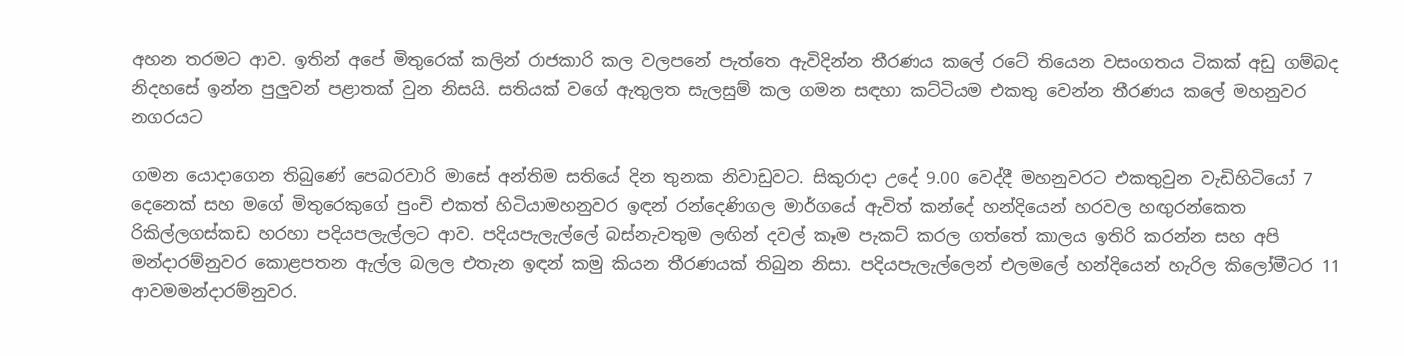අහන තරමට ආව. ඉතින් අපේ මිතුරෙක් කලින් රාජකාරි කල වලපනේ පැත්තෙ ඇවිදින්න තීරණය කලේ රටේ තියෙන වසංගතය ටිකක් අඩු ගම්බද නිදහසේ ඉන්න පුලුවන් පළාතක් වුන නිසයි. සතියක් වගේ ඇතුලත සැලසුම් කල ගමන සඳහා කට්ටියම එකතු වෙන්න තීරණය කලේ මහනුවර නගරයට

ගමන යොදාගෙන තිබුණේ පෙබරවාරි මාසේ අන්තිම සතියේ දින තුනක නිවාඩුවට. සිකුරාදා උදේ 9.00 වෙද්දී මහනුවරට එකතුවුන වැඩිහිටියෝ 7 දෙනෙක් සහ මගේ මිතුරෙකුගේ පුංචි එකත් හිටියාමහනුවර ඉඳන් රන්දෙණිගල මාර්ගයේ ඇවිත් කන්දේ හන්දියෙන් හරවල හඟුරන්කෙත රිකිල්ලගස්කඩ හරහා පදියපලැල්ලට ආව. පදියපැලැල්ලේ බස්නැවතුම ලඟින් දවල් කෑම පැකට් කරල ගත්තේ කාලය ඉතිරි කරන්න සහ අපි මන්දාරම්නුවර කොළපතන ඇල්ල බලල එතැන ඉඳන් කමු කියන තීරණයක් තිබුන නිසා. පදියපැලැල්ලෙන් එලමලේ හන්දියෙන් හැරිල කිලෝමීටර 11 ආවමමන්දාරම්නුවර.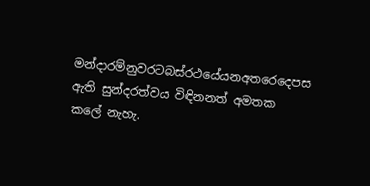මන්දාරම්නුවරටබස්රථයේයනඅතරෙදෙපස ඇති සුන්දරත්වය විඳිනනත් අමතක කලේ නැහැ.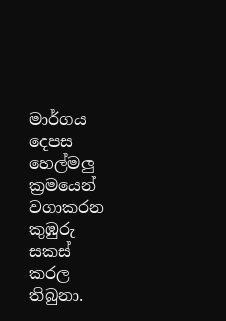මාර්ගය දෙපස හෙල්මලු ක්‍රමයෙන් වගාකරන කුඹුරු සකස් කරල තිබුනා.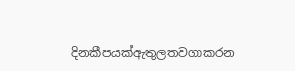දිනකීපයක්ඇතුලතවගාකරන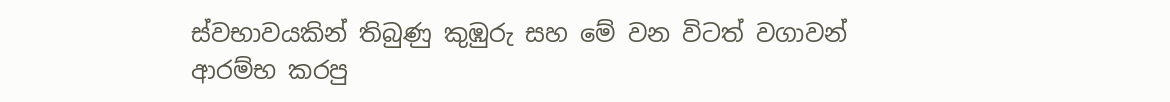ස්වභාවයකින් තිබුණු කුඹුරු සහ මේ වන විටත් වගාවන් ආරම්භ කරපු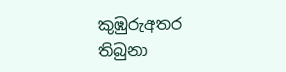කුඹුරුඅතර තිබුනා